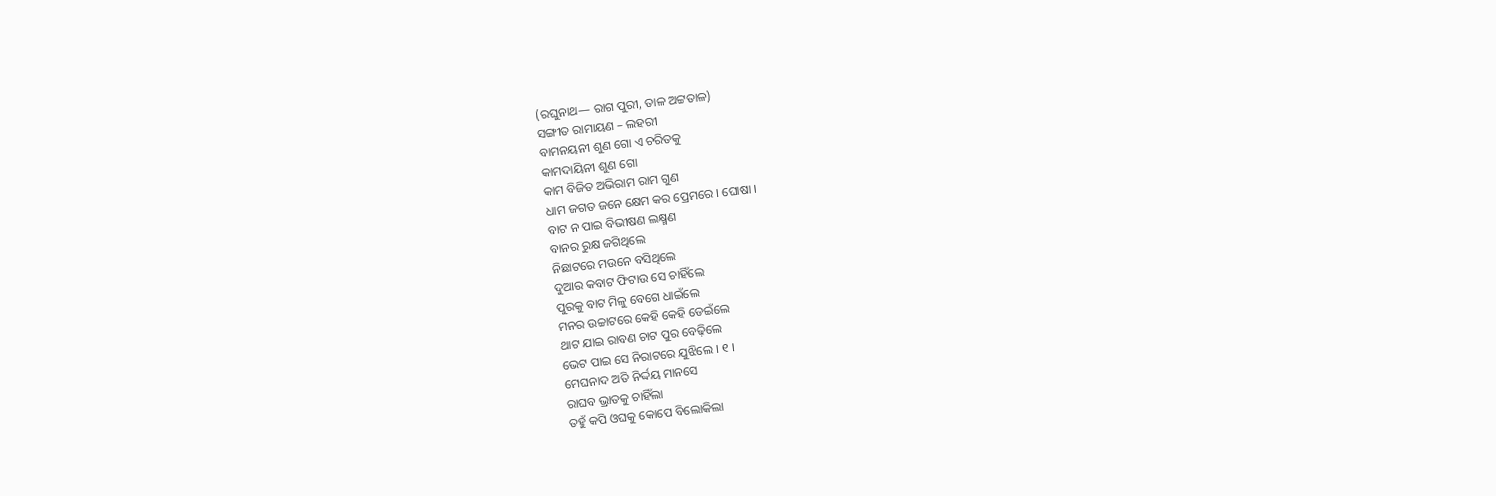(ରଘୁନାଥ— ରାଗ ପୁରୀ, ତାଳ ଅଟ୍ଟତାଳ)
ସଙ୍ଗୀତ ରାମାୟଣ – ଲହରୀ
ବାମନୟନୀ ଶୁଣ ଗୋ ଏ ଚରିତକୁ
କାମଦାୟିନୀ ଶୁଣ ଗୋ
କାମ ବିଜିତ ଅଭିରାମ ରାମ ଗୁଣ
ଧାମ ଜଗତ ଜନେ କ୍ଷେମ କର ପ୍ରେମରେ । ଘୋଷା ।
ବାଟ ନ ପାଇ ବିଭୀଷଣ ଲକ୍ଷ୍ମଣ
ବାନର ରୁକ୍ଷ ଜଗିଥିଲେ
ନିଛାଟରେ ମଉନେ ବସିଥିଲେ
ଦୁଆର କବାଟ ଫିଟାଉ ସେ ଚାହିଁଲେ
ପୁରକୁ ବାଟ ମିଳୁ ବେଗେ ଧାଇଁଲେ
ମନର ଉଚ୍ଚାଟରେ କେହି କେହି ଡେଇଁଲେ
ଥାଟ ଯାଇ ରାବଣ ଚାଟ ପୁର ବେଢ଼ିଲେ
ଭେଟ ପାଇ ସେ ନିରାଟରେ ଯୁଝିଲେ । ୧ ।
ମେଘନାଦ ଅତି ନିର୍ଦ୍ଦୟ ମାନସେ
ରାଘବ ଭ୍ରାତକୁ ଚାହିଁଲା
ତହୁଁ କପି ଓଘକୁ କୋପେ ବିଲୋକିଲା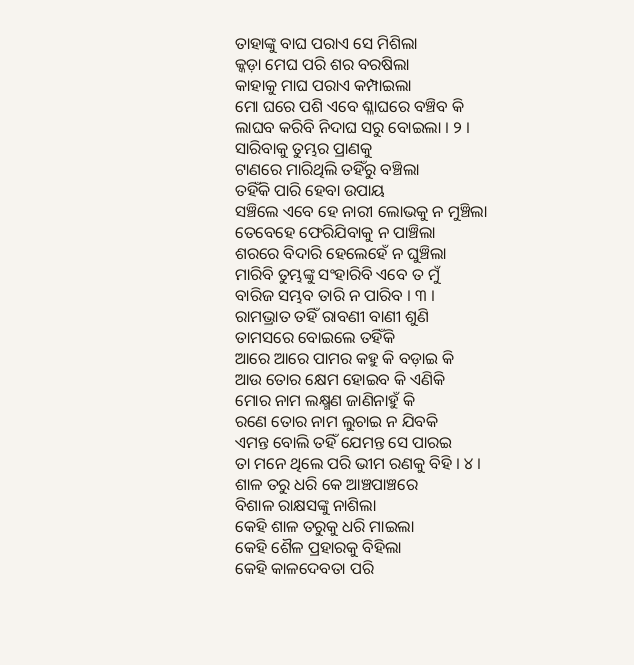ତାହାଙ୍କୁ ବାଘ ପରାଏ ସେ ମିଶିଲା
କ୍କଡ଼ା ମେଘ ପରି ଶର ବରଷିଲା
କାହାକୁ ମାଘ ପରାଏ କମ୍ପାଇଲା
ମୋ ଘରେ ପଶି ଏବେ ଶ୍ଳାଘରେ ବଞ୍ଚିବ କି
ଲାଘବ କରିବି ନିଦାଘ ସରୁ ବୋଇଲା । ୨ ।
ସାରିବାକୁ ତୁମ୍ଭର ପ୍ରାଣକୁ
ଟାଣରେ ମାରିଥିଲି ତହିଁରୁ ବଞ୍ଚିଲା
ତହିଁକି ପାରି ହେବା ଉପାୟ
ସଞ୍ଚିଲେ ଏବେ ହେ ନାରୀ ଲୋଭକୁ ନ ମୁଞ୍ଚିଲା
ତେବେହେ ଫେରିଯିବାକୁ ନ ପାଞ୍ଚିଲା
ଶରରେ ବିଦାରି ହେଲେହେଁ ନ ଘୁଞ୍ଚିଲା
ମାରିବି ତୁମ୍ଭଙ୍କୁ ସଂହାରିବି ଏବେ ତ ମୁଁ
ବାରିଜ ସମ୍ଭବ ତାରି ନ ପାରିବ । ୩ ।
ରାମଭ୍ରାତ ତହିଁ ରାବଣୀ ବାଣୀ ଶୁଣି
ତାମସରେ ବୋଇଲେ ତହିଁକି
ଆରେ ଆରେ ପାମର କହୁ କି ବଡ଼ାଇ କି
ଆଉ ତୋର କ୍ଷେମ ହୋଇବ କି ଏଣିକି
ମୋର ନାମ ଲକ୍ଷ୍ମଣ ଜାଣିନାହୁଁ କି
ରଣେ ତୋର ନାମ ଲୁଚାଇ ନ ଯିବକି
ଏମନ୍ତ ବୋଲି ତହିଁ ଯେମନ୍ତ ସେ ପାରଇ
ତା ମନେ ଥିଲେ ପରି ଭୀମ ରଣକୁ ବିହି । ୪ ।
ଶାଳ ତରୁ ଧରି କେ ଆଞ୍ଚପାଞ୍ଚରେ
ବିଶାଳ ରାକ୍ଷସଙ୍କୁ ନାଶିଲା
କେହି ଶାଳ ତରୁକୁ ଧରି ମାଇଲା
କେହି ଶୈଳ ପ୍ରହାରକୁ ବିହିଲା
କେହି କାଳଦେବତା ପରି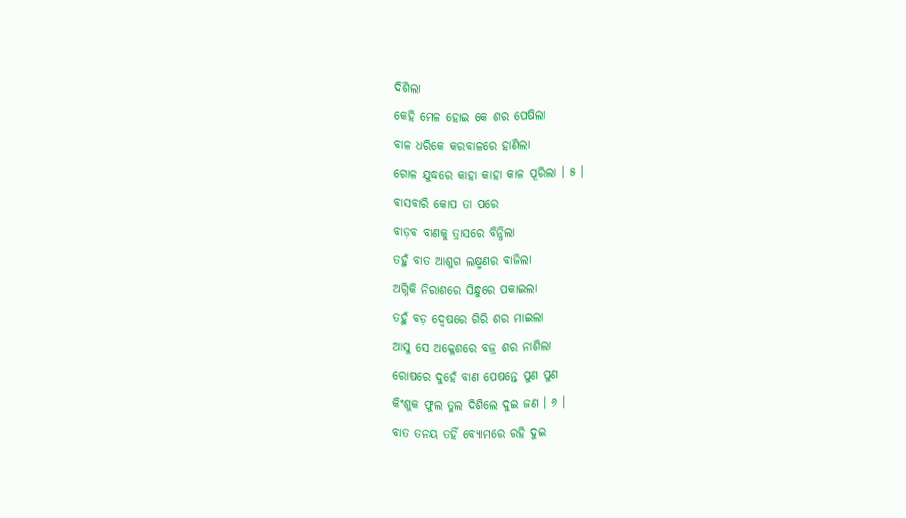ଦିଶିଲା
କେହି ମେଳ ହୋଇ କେ ଶର ପେଷିଲା
ବାଳ ଧରିକେ କରବାଳରେ ହାଣିଲା
ଗୋଳ ଯୁଦ୍ଧରେ କାହା କାହା କାଳ ପୂରିଲା । ୫ ।
ବାସବାରି କୋପ ତା ପରେ
ବାଡ଼ବ ବାଣକୁ ତ୍ରାସରେ ବିନ୍ଧିଲା
ତହୁଁ ବାତ ଆଶୁଗ ଲକ୍ଷ୍ମଣର ବାଜିଲା
ଅଗ୍ନିକି ନିରାଶରେ ସିନ୍ଧୁରେ ପକାଇଲା
ତହୁଁ ବଡ଼ ଦ୍ୱେଷରେ ଗିରି ଶର ମାଇଲା
ଆସୁ ସେ ଅକ୍ଳେଶରେ ବଜ୍ର ଶର ନାଶିଲା
ରୋଷରେ ଦୁହେଁ ବାଣ ପେଷନ୍ତେ ପୁଣ ପୁଣ
କିଂଶୁକ ଫୁଲ ତୁଲ ଦିଶିଲେ ଦୁଇ ଜଣ । ୬ ।
ବାତ ତନୟ ତହିଁ ବ୍ୟୋମରେ ରହି ଦୁଇ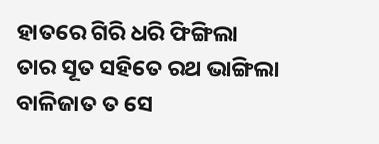ହାତରେ ଗିରି ଧରି ଫିଙ୍ଗିଲା
ତାର ସୂତ ସହିତେ ରଥ ଭାଙ୍ଗିଲା
ବାଳିଜାତ ତ ସେ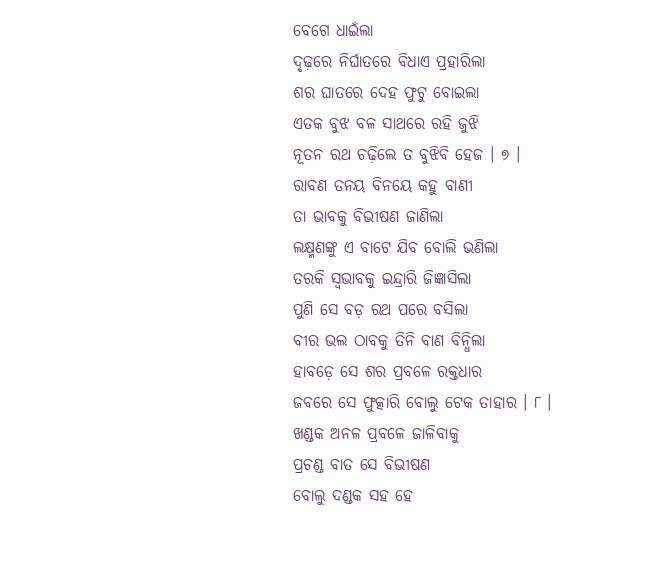ବେଗେ ଧାଇଁଲା
ଦୃଢ଼ରେ ନିର୍ଘାତରେ ବିଧାଏ ପ୍ରହାରିଲା
ଶର ଘାତରେ ଦେହ ଫୁଟୁ ବୋଇଲା
ଏତକ ବୁଝ ବଳ ସାଥରେ ରହି ଜୁଝି
ନୂତନ ରଥ ଚଢ଼ିଲେ ତ ବୁଝିବି ହେଜ । ୭ ।
ରାବଣ ତନୟ ବିନୟେ କହୁ ବାଣୀ
ତା ଭାବକୁ ବିଭୀଷଣ ଜାଣିଲା
ଲକ୍ଷ୍ମଣଙ୍କୁ ଏ ବାଟେ ଯିବ ବୋଲି ଭଣିଲା
ତରକି ସ୍ୱଭାବକୁ ଇନ୍ଦ୍ରାରି ଜିଜ୍ଞାସିଲା
ପୁଣି ସେ ବଡ଼ ରଥ ପରେ ବସିଲା
ବୀର ଭଲ ଠାବକୁ ତିନି ବାଣ ବିନ୍ଧିଲା
ହାବଡ଼େ ସେ ଶର ପ୍ରବଳେ ରକ୍ତଧାର
ଜବରେ ସେ ଫୁତ୍କାରି ବୋଲୁ ଟେକ ତାହାର । ୮ ।
ଖଣ୍ଡକ ଅନଳ ପ୍ରବଳେ ଜାଳିବାକୁ
ପ୍ରଚଣ୍ଡ ବାତ ସେ ବିଭୀଷଣ
ବୋଲୁ ଦଣ୍ଡକ ସହ ହେ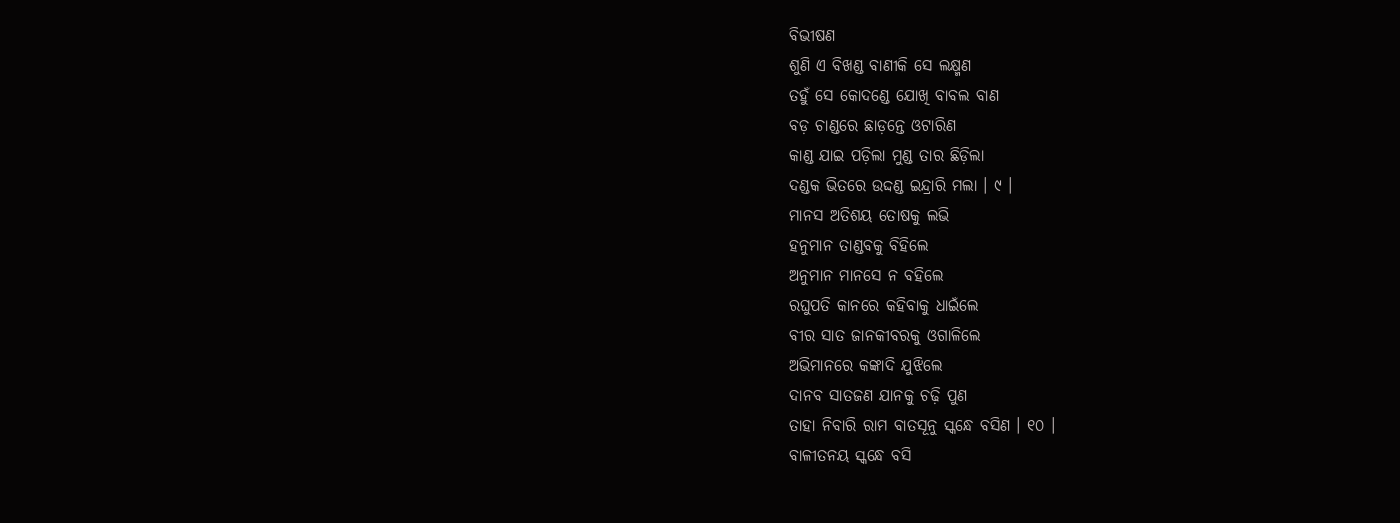ବିଭୀଷଣ
ଶୁଣି ଏ ବିଖଣ୍ଡ ବାଣୀକି ସେ ଲକ୍ଷ୍ମଣ
ତହୁଁ ସେ କୋଦଣ୍ଡେ ଯୋଖି ବାବଲ ବାଣ
ବଡ଼ ଚାଣ୍ଡରେ ଛାଡ଼ନ୍ତେ ଓଟାରିଣ
କାଣ୍ଡ ଯାଇ ପଡ଼ିଲା ମୁଣ୍ଡ ତାର ଛିଡ଼ିଲା
ଦଣ୍ଡକ ଭିତରେ ଉଦ୍ଦଣ୍ଡ ଇନ୍ଦ୍ରାରି ମଲା । ୯ ।
ମାନସ ଅତିଶୟ ତୋଷକୁ ଲଭି
ହନୁମାନ ତାଣ୍ଡବକୁ ବିହିଲେ
ଅନୁମାନ ମାନସେ ନ ବହିଲେ
ରଘୁପତି କାନରେ କହିବାକୁ ଧାଇଁଲେ
ବୀର ସାତ ଜାନକୀବରକୁ ଓଗାଳିଲେ
ଅଭିମାନରେ କଙ୍କାଦି ଯୁଝିଲେ
ଦାନବ ସାତଜଣ ଯାନକୁ ଚଢ଼ି ପୁଣ
ତାହା ନିବାରି ରାମ ବାତସୂନୁ ସ୍କନ୍ଧେ ବସିଣ । ୧୦ ।
ବାଳୀତନୟ ସ୍କନ୍ଧେ ବସି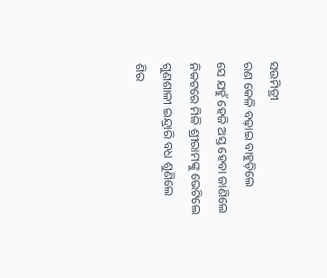ସଉମିତ୍ରୀ
ରଣ କେଳି ବଢ଼ାଇ ବାହୁଡ଼ିଲେ
ସେ ଯହୁଁ ହେଜି ଅସ୍ତ ହେବା ଜାଣିଲେ
ନିକଟରେ ମିଳି ଶ୍ରୀରାମଙ୍କୁ ଭେଟିଲେ
ଗୁଣଶାଳୀ ଇନ୍ଦ୍ରାରି ବଧ ଶୁଣିଲେ
ଶିର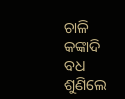ଚାଳି କଙ୍କାଦି ବଧ ଶୁଣିଲେ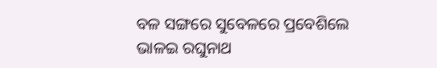ବଳ ସଙ୍ଗରେ ସୁବେଳରେ ପ୍ରବେଶିଲେ
ଭାଳଇ ରଘୁନାଥ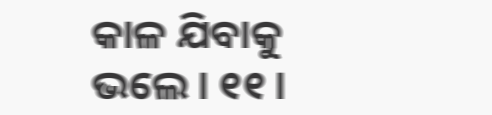କାଳ ଯିବାକୁ ଭଲେ । ୧୧ ।